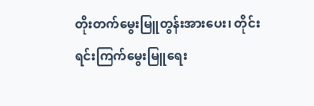တိုးတက်မွေးမြူတွန်းအားပေး၊ တိုင်းရင်းကြက်မွေးမြူရေး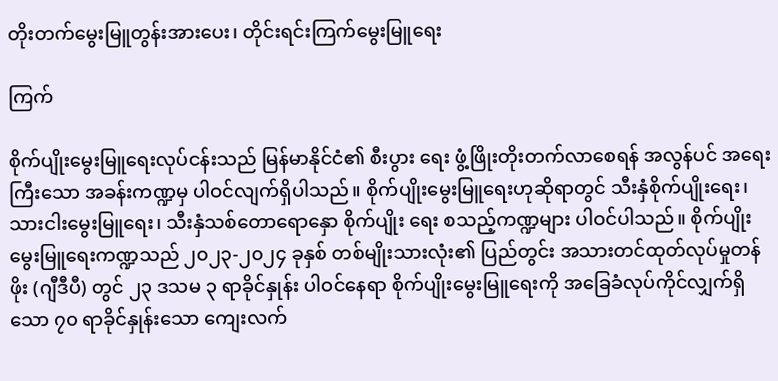တိုးတက်မွေးမြူတွန်းအားပေး၊ တိုင်းရင်းကြက်မွေးမြူရေး

ကြက်

စိုက်ပျိုးမွေးမြူရေးလုပ်ငန်းသည် မြန်မာနိုင်ငံ၏ စီးပွား ရေး ဖွံ့ဖြိုးတိုးတက်လာစေရန် အလွန်ပင် အရေးကြီးသော အခန်းကဏ္ဍမှ ပါဝင်လျက်ရှိပါသည်။ စိုက်ပျိုးမွေးမြူရေးဟုဆိုရာတွင် သီးနှံစိုက်ပျိုးရေး၊ သားငါးမွေးမြူရေး၊ သီးနှံသစ်တောရောနှော စိုက်ပျိုး ရေး စသည့်ကဏ္ဍများ ပါဝင်ပါသည်။ စိုက်ပျိုးမွေးမြူရေးကဏ္ဍသည် ၂၀၂၃-၂၀၂၄ ခုနှစ် တစ်မျိုးသားလုံး၏ ပြည်တွင်း အသားတင်ထုတ်လုပ်မှုတန်ဖိုး (ဂျီဒီပီ) တွင် ၂၃ ဒသမ ၃ ရာခိုင်နှုန်း ပါဝင်နေရာ စိုက်ပျိုးမွေးမြူရေးကို အခြေခံလုပ်ကိုင်လျှက်ရှိသော ၇၀ ရာခိုင်နှုန်းသော ကျေးလက်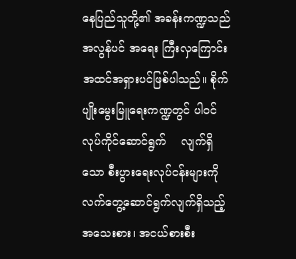နေပြည်သူတို့၏ အခန်းကဏ္ဍသည် အလွန်ပင် အရေး ကြီးလှကြောင်း အထင်အရှားပင်ဖြစ်ပါသည်။ စိုက်ပျိုးမွေးမြူရေးကဏ္ဍတွင် ပါဝင်လုပ်ကိုင်ဆောင်ရွက်    လျက်ရှိသော စီးပွားရေးလုပ်ငန်းများကို လက်တွေ့ဆောင်ရွက်လျက်ရှိသည့် အသေးစား၊ အငယ်စားစီး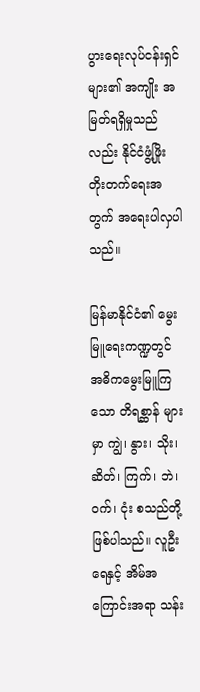ပွားရေးလုပ်ငန်းရှင်များ၏ အကျိုး အမြတ်ရရှိမှုသည်လည်း နိုင်ငံဖွံ့ဖြိုး တိုးတက်ရေးအတွက် အရေးပါလှပါသည်။

မြန်မာနိုင်ငံ၏ မွေးမြူရေးကဏ္ဍတွင် အဓိကမွေးမြူကြသော တိရစ္ဆာန် များမှာ ကျွဲ၊ နွား၊ သိုး၊ ဆိတ်၊ ကြက်၊ ဘဲ၊ ဝက်၊ ငုံး စသည်တို့ဖြစ်ပါသည်။ လူဦးရေနှင့် အိမ်အကြောင်းအရာ သန်း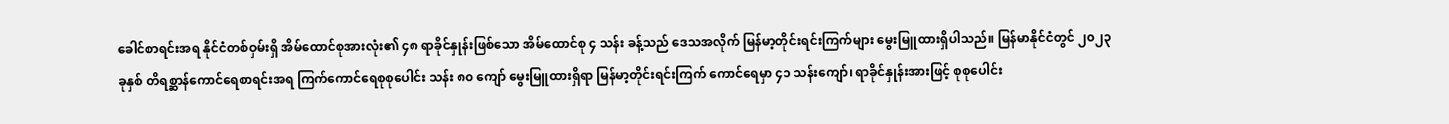ခေါင်စာရင်းအရ နိုင်ငံတစ်ဝှမ်းရှိ အိမ်ထောင်စုအားလုံး၏ ၄၈ ရာခိုင်နှုန်းဖြစ်သော အိမ်ထောင်စု ၄ သန်း ခန့်သည် ဒေသအလိုက် မြန်မာ့တိုင်းရင်းကြက်များ မွေးမြူထားရှိပါသည်။ မြန်မာနိုင်ငံတွင် ၂၀၂၃ ခုနှစ် တိရစ္ဆာန်ကောင်ရေစာရင်းအရ ကြက်ကောင်ရေစုစုပေါင်း သန်း ၈၀ ကျော် မွေးမြူထားရှိရာ မြန်မာ့တိုင်းရင်းကြက် ကောင်ရေမှာ ၄၁ သန်းကျော်၊ ရာခိုင်နှုန်းအားဖြင့် စုစုပေါင်း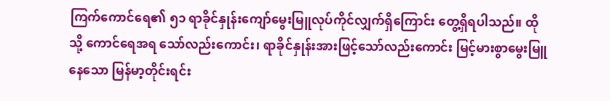ကြက်ကောင်ရေ၏ ၅၁ ရာခိုင်နှုန်းကျော်မွေးမြူလုပ်ကိုင်လျှက်ရှိကြောင်း တွေ့ရှိရပါသည်။ ထိုသို့ ကောင်ရေအရ သော်လည်းကောင်း၊ ရာခိုင်နှုန်းအားဖြင့်သော်လည်းကောင်း မြင့်မားစွာမွေးမြူနေသော မြန်မာ့တိုင်းရင်း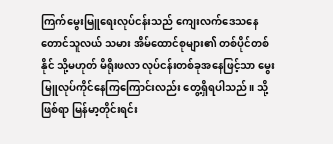ကြက်မွေးမြူရေးလုပ်ငန်းသည် ကျေးလက်ဒေသနေ တောင်သူလယ် သမား အိမ်ထောင်စုများ၏ တစ်ပိုင်တစ်နိုင် သို့မဟုတ် မိရိုးဖလာ လုပ်ငန်းတစ်ခုအနေဖြင့်သာ မွေးမြူလုပ်ကိုင်နေကြကြောင်းလည်း တွေ့ရှိရပါသည်။ သို့ဖြစ်ရာ မြန်မာ့တိုင်းရင်း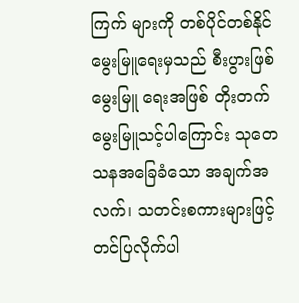ကြက် များကို တစ်ပိုင်တစ်နိုင်မွေးမြူရေးမှသည် စီးပွားဖြစ်မွေးမြူ ရေးအဖြစ် တိုးတက်မွေးမြူသင့်ပါကြောင်း သုတေသနအခြေခံသော အချက်အလက်၊ သတင်းစကားများဖြင့် တင်ပြလိုက်ပါ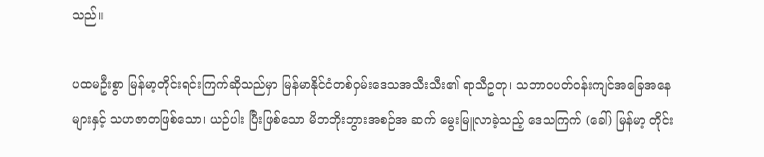သည်။

ပထမဦးစွာ မြန်မာ့တိုင်းရင်းကြက်ဆိုသည်မှာ မြန်မာနိုင်ငံတစ်ဝှမ်းဒေသအသီးသီး၏ ရာသီဥတု၊ သဘာဝပတ်ဝန်းကျင်အခြေအနေများနှင့် သဟဇာတဖြစ်‌သော၊ ယဉ်ပါး ပြီးဖြစ်သော မိဘဘိုးဘွားအစဉ်အ ဆက် မွေးမြူလာခဲ့သည့် ဒေသကြက် (ခေါ်) မြန်မာ့ တိုင်း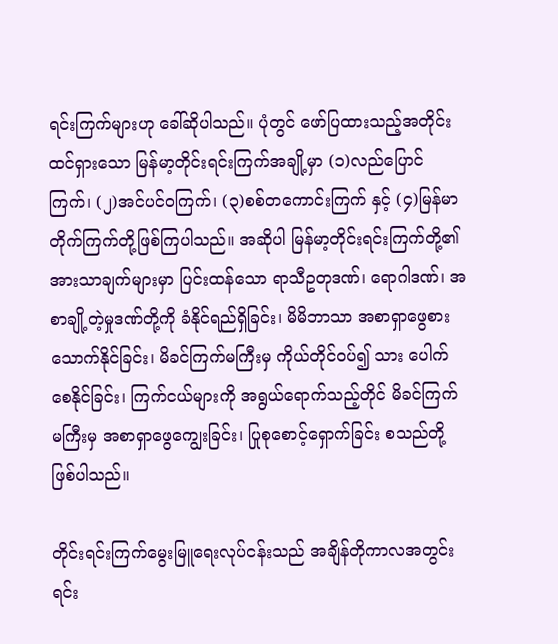ရင်းကြက်များဟု ခေါ်ဆိုပါသည်။ ပုံတွင် ဖော်ပြထားသည့်အတိုင်း ထင်ရှားသော မြန်မာ့တိုင်းရင်းကြက်အချို့မှာ (၁)လည်ပြောင်ကြက်၊ (၂)အင်ပင်ဝကြက်၊ (၃)စစ်တကောင်းကြက် နှင့် (၄)မြန်မာတိုက်ကြက်တို့ဖြစ်ကြပါသည်။ အဆိုပါ မြန်မာ့တိုင်းရင်းကြက်တို့၏ အားသာချက်များမှာ ပြင်းထန်သော ရာသီဥတုဒဏ်၊ ရောဂါဒဏ်၊ အစာချို့တဲ့မှုဒဏ်တို့ကို ခံနိုင်ရည်ရှိခြင်း၊ မိမိဘာသာ အစာရှာဖွေစားသောက်နိုင်ခြင်း၊ မိခင်ကြက်မကြီးမှ ကိုယ်တိုင်ဝပ်၍ သား ပေါက်စေနိုင်ခြင်း၊ ကြက်ငယ်များကို အရွယ်ရောက်သည့်တိုင် မိခင်ကြက် မကြီးမှ အစာရှာဖွေကျွေးခြင်း၊ ပြုစုစောင့်ရှောက်ခြင်း စသည်တို့ဖြစ်ပါသည်။

တိုင်းရင်းကြက်မွေးမြူရေးလုပ်ငန်းသည် အချိန်တိုကာလအတွင်း ရင်း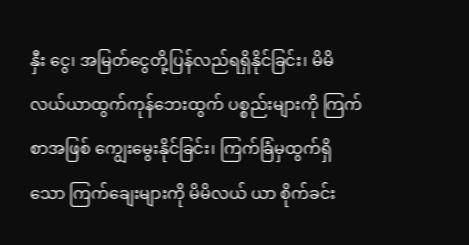နှီး ငွေ၊ အမြတ်ငွေတို့ပြန်လည်ရရှိနိုင်ခြင်း၊ မိမိလယ်ယာထွက်ကုန်ဘေးထွက် ပစ္စည်းများကို ကြက်စာအဖြစ် ကျွေးမွေးနိုင်ခြင်း၊ ကြက်ခြံမှထွက်ရှိသော ကြက်ချေးများကို မိမိလယ် ယာ စိုက်ခင်း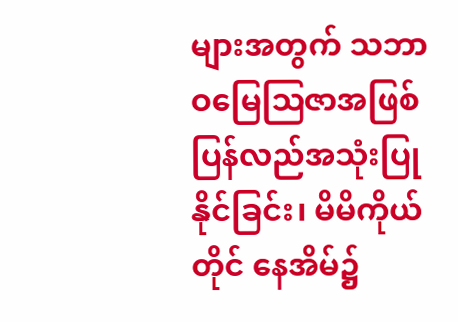များအတွက် သဘာဝမြေဩဇာအဖြစ် ပြန်လည်အသုံးပြုနိုင်ခြင်း၊ မိမိကိုယ်တိုင် နေအိမ်၌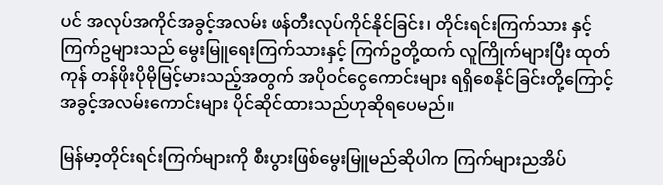ပင် အလုပ်အကိုင်အခွင့်အလမ်း ဖန်တီးလုပ်ကိုင်နိုင်ခြင်း၊ တိုင်းရင်းကြက်သား နှင့် ကြက်ဥများသည် မွေးမြူရေးကြက်သားနှင့် ကြက်ဥတို့ထက် လူကြိုက်များပြီး ထုတ်ကုန် တန်ဖိုးပိုမိုမြင့်မားသည့်အတွက် အပိုဝင်ငွေကောင်းများ ရရှိစေနိုင်ခြင်းတို့ကြောင့် အခွင့်အလမ်းကောင်းများ ပိုင်ဆိုင်ထားသည်ဟုဆိုရပေမည်။

မြန်မာ့တိုင်းရင်းကြက်များကို စီးပွားဖြစ်မွေးမြူမည်ဆိုပါက ကြက်များညအိပ်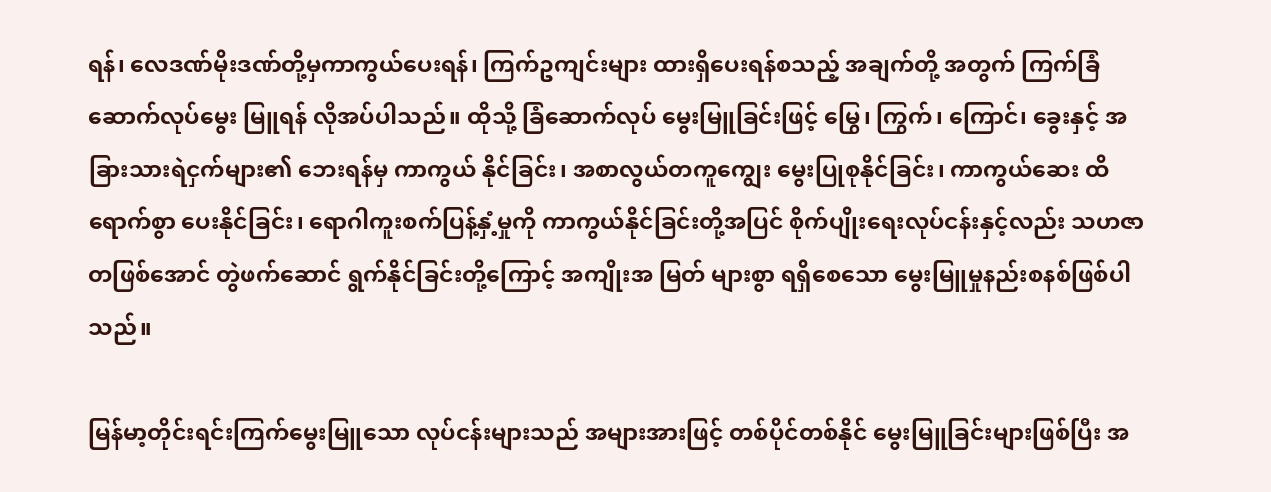ရန်၊ လေဒဏ်မိုးဒဏ်တို့မှကာကွယ်ပေးရန်၊ ကြက်ဥကျင်းများ ထားရှိပေးရန်စသည့် အချက်တို့ အတွက် ကြက်ခြံဆောက်လုပ်မွေး မြူရန် လိုအပ်ပါသည်။ ထိုသို့ ခြံဆောက်လုပ် မွေးမြူခြင်းဖြင့် မြွေ၊ ကြွက်၊ ကြောင်၊ ခွေးနှင့် အခြားသားရဲငှက်များ၏ ဘေးရန်မှ ကာကွယ် နိုင်ခြင်း၊ အစာလွယ်တကူကျွေး မွေးပြုစုနိုင်ခြင်း၊ ကာကွယ်ဆေး ထိရောက်စွာ ပေးနိုင်ခြင်း၊ ရောဂါကူးစက်ပြန့်နှံ့မှုကို ကာကွယ်နိုင်ခြင်းတို့အပြင် စိုက်ပျိုးရေးလုပ်ငန်းနှင့်လည်း သဟဇာတဖြစ်အောင် တွဲဖက်ဆောင် ရွက်နိုင်ခြင်းတို့ကြောင့် အကျိုးအ မြတ် များစွာ ရရှိစေသော မွေးမြူမှုနည်းစနစ်ဖြစ်ပါသည်။

မြန်မာ့တိုင်းရင်းကြက်မွေးမြူသော လုပ်ငန်းများသည် အများအားဖြင့် တစ်ပိုင်တစ်နိုင် မွေးမြူခြင်းများဖြစ်ပြီး အ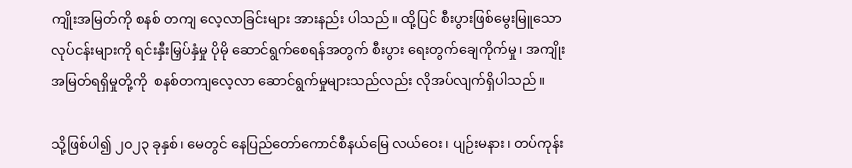ကျိုးအမြတ်ကို စနစ် တကျ လေ့လာခြင်းများ အားနည်း ပါသည်။ ထို့ပြင် စီးပွားဖြစ်မွေးမြူသောလုပ်ငန်းများကို ရင်းနှီးမြှပ်နှံမှု ပိုမို ဆောင်ရွက်စေရန်အတွက် စီးပွား ရေးတွက်ချေကိုက်မှု၊ အကျိုးအမြတ်ရရှိမှုတို့ကို  စနစ်တကျလေ့လာ ဆောင်ရွက်မှုများသည်လည်း လိုအပ်လျက်ရှိပါသည်။

သို့ဖြစ်ပါ၍ ၂၀၂၃ ခုနှစ်၊ မေတွင် နေပြည်တော်ကောင်စီနယ်မြေ လယ်ဝေး၊ ပျဉ်းမနား၊ တပ်ကုန်း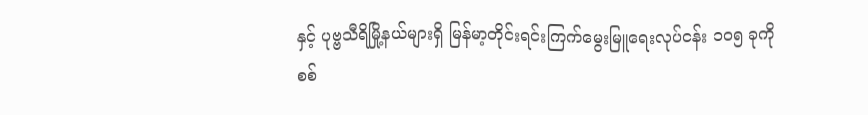နှင့် ပုဗ္ဗသီရိမြို့နယ်များရှိ မြန်မာ့တိုင်းရင်းကြက်မွေးမြူရေးလုပ်ငန်း ၁၀၅ ခုကို စစ်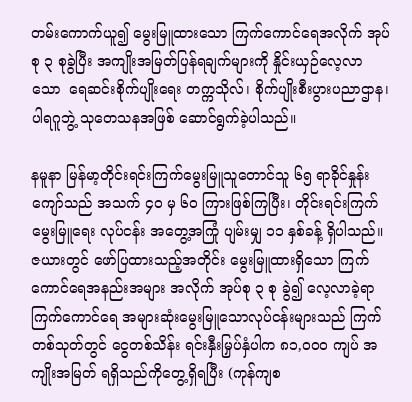တမ်းကောက်ယူ၍ မွေးမြူထားသော ကြက်ကောင်ရေအလိုက် အုပ်စု ၃ စုခွဲပြီး အကျိုးအမြတ်ပြန်ရချက်များကို နှိုင်းယှဉ်လေ့လာသော  ရေဆင်းစိုက်ပျိုးရေး တက္ကသိုလ်၊ စိုက်ပျိုးစီးပွားပညာဌာန၊ ပါရဂူဘွဲ့ သုတေသနအဖြစ် ဆောင်ရွက်ခဲ့ပါသည်။

နမူနာ မြန်မာ့တိုင်းရင်းကြက်မွေးမြူသူတောင်သူ ၆၅ ရာခိုင်နှုန်းကျော်သည် အသက် ၄၀ မှ ၆၀ ကြားဖြစ်ကြပြီး၊ တိုင်းရင်းကြက်မွေးမြူရေး လုပ်ငန်း အတွေ့အကြုံ ပျမ်းမျှ ၁၁ နှစ်ခန့် ရှိပါသည်။ ဇယားတွင် ဖော်ပြထားသည့်အတိုင်း မွေးမြူထားရှိသော ကြက်ကောင်ရေအနည်းအများ အလိုက် အုပ်စု ၃ စု ခွဲ၍ လေ့လာခဲ့ရာ  ကြက်ကောင်ရေ အများဆုံးမွေးမြူသောလုပ်ငန်းများသည် ကြက်တစ်သုတ်တွင် ငွေတစ်သိန်း ရင်းနှီးမြှပ်နှံပါက ၈၁,၀၀၀ ကျပ် အကျိုးအမြတ် ရရှိသည်ကိုတွေ့ရှိရပြီး (ကုန်ကျစ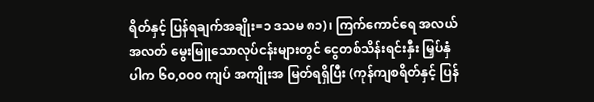ရိတ်နှင့် ပြန်ရချက်အချိုး=၁ ဒသမ ၈၁)၊ ကြက်ကောင်ရေ အလယ်အလတ် မွေးမြူသောလုပ်ငန်းများတွင် ငွေတစ်သိန်းရင်းနှီး မြှပ်နှံပါက ၆၀,၀၀၀ ကျပ် အကျိုးအ မြတ်ရရှိပြီး (ကုန်ကျစရိတ်နှင့် ပြန်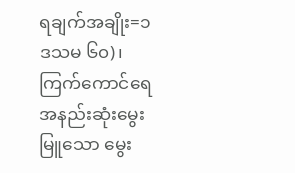ရချက်အချိုး=၁ ဒသမ ၆၀)၊ ကြက်ကောင်ရေ အနည်းဆုံးမွေးမြူသော မွေး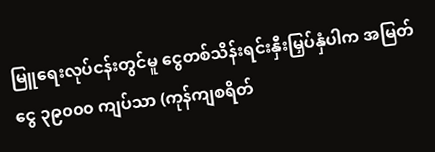မြူရေးလုပ်ငန်းတွင်မူ ငွေတစ်သိန်းရင်းနှီးမြှပ်နှံပါက အမြတ်ငွေ ၃၉၀၀၀ ကျပ်သာ (ကုန်ကျစရိတ်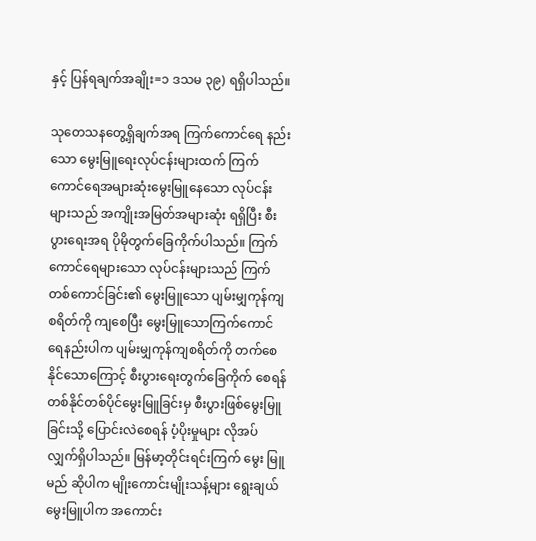နှင့် ပြန်ရချက်အချိုး=၁ ဒသမ ၃၉) ရရှိပါသည်။

သုတေသနတွေ့ရှိချက်အရ ကြက်ကောင်ရေ နည်းသော မွေးမြူရေးလုပ်ငန်းများထက် ကြက်ကောင်ရေအများဆုံးမွေးမြူနေသော လုပ်ငန်းများသည် အကျိုးအမြတ်အများဆုံး ရရှိပြီး စီးပွားရေးအရ ပိုမိုတွက်ခြေကိုက်ပါသည်။ ကြက်ကောင်ရေများသော လုပ်ငန်းများသည် ကြက်တစ်ကောင်ခြင်း၏ မွေးမြူသော ပျမ်းမျှကုန်ကျစရိတ်ကို ကျစေပြီး မွေးမြူသောကြက်ကောင်ရေနည်းပါက ပျမ်းမျှကုန်ကျစရိတ်ကို တက်စေနိုင်သောကြောင့် စီးပွားရေးတွက်ခြေကိုက် စေရန် တစ်နိုင်တစ်ပိုင်မွေးမြူခြင်းမှ စီးပွားဖြစ်မွေးမြူခြင်းသို့ ပြောင်းလဲစေရန် ပံ့ပိုးမှုများ လိုအပ်လျှက်ရှိပါသည်။ မြန်မာ့တိုင်းရင်းကြက် မွေး မြူမည် ဆိုပါက မျိုးကောင်းမျိုးသန့်များ ရွေးချယ်မွေးမြူပါက အကောင်း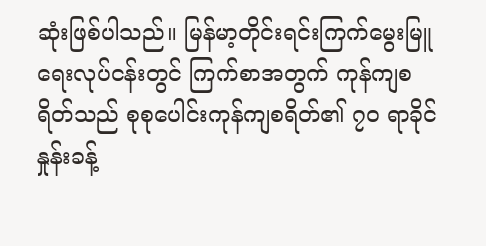ဆုံးဖြစ်ပါသည်။ မြန်မာ့တိုင်းရင်းကြက်မွေးမြူရေးလုပ်ငန်းတွင် ကြက်စာအတွက် ကုန်ကျစရိတ်သည် စုစုပေါင်းကုန်ကျစရိတ်၏ ၇၀ ရာခိုင်နှုန်းခန့်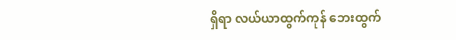ရှိရာ လယ်ယာထွက်ကုန် ဘေးထွက်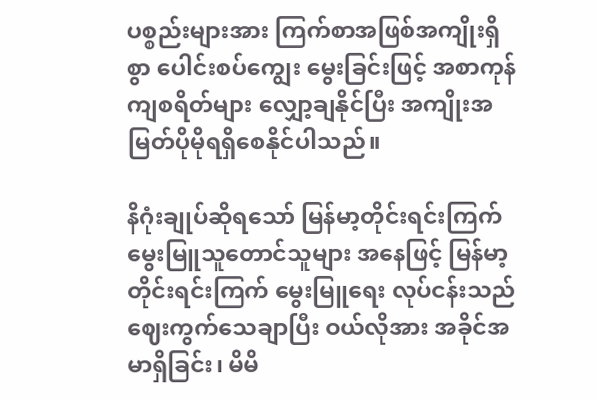ပစ္စည်းများအား ကြက်စာအဖြစ်အကျိုးရှိစွာ ပေါင်းစပ်ကျွေး မွေးခြင်းဖြင့် အစာကုန်ကျစရိတ်များ လျှော့ချနိုင်ပြီး အကျိုးအမြတ်ပိုမိုရရှိစေနိုင်ပါသည်။

နိဂုံးချုပ်ဆိုရသော် မြန်မာ့တိုင်းရင်းကြက်မွေးမြူသူတောင်သူများ အနေဖြင့် မြန်မာ့တိုင်းရင်းကြက် မွေးမြူရေး လုပ်ငန်းသည် ဈေးကွက်သေချာပြီး ဝယ်လိုအား အခိုင်အမာရှိခြင်း၊ မိမိ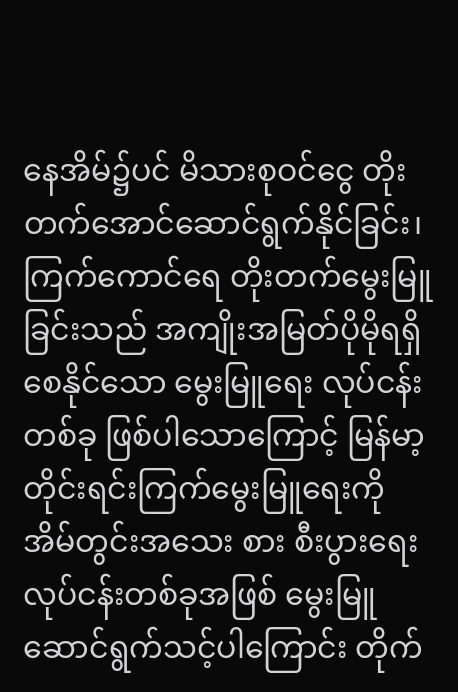နေအိမ်၌ပင် မိသားစုဝင်ငွေ တိုးတက်အောင်ဆောင်ရွက်နိုင်ခြင်း၊ ကြက်ကောင်ရေ တိုးတက်မွေးမြူခြင်းသည် အကျိုးအမြတ်ပိုမိုရရှိစေနိုင်သော မွေးမြူရေး လုပ်ငန်းတစ်ခု ဖြစ်ပါသောကြောင့် မြန်မာ့တိုင်းရင်းကြက်မွေးမြူရေးကို အိမ်တွင်းအသေး စား စီးပွားရေးလုပ်ငန်းတစ်ခုအဖြစ် မွေးမြူဆောင်ရွက်သင့်ပါကြောင်း တိုက်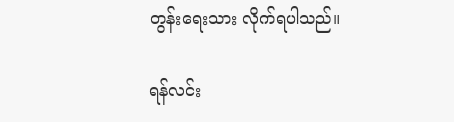တွန်းရေးသား လိုက်ရပါသည်။

ရန်လင်း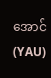အောင်(YAU)